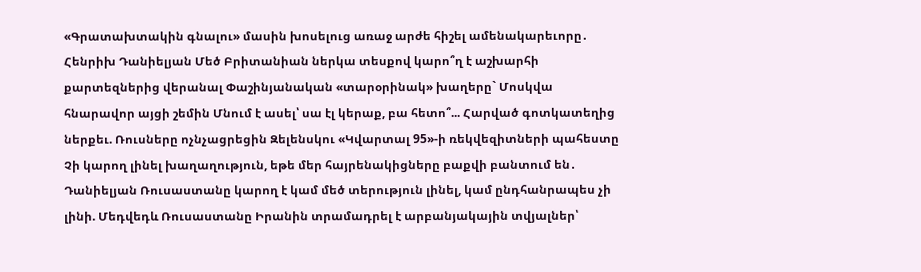«Գրատախտակին գնալու» մասին խոսելուց առաջ արժե հիշել ամենակարեւորը․ Հենրիխ Դանիելյան Մեծ Բրիտանիան ներկա տեսքով կարո՞ղ է աշխարհի քարտեզներից վերանալ Փաշինյանական «տարօրինակ» խաղերը` Մոսկվա հնարավոր այցի շեմին Մնում է ասել՝ սա էլ կերաք, բա հետո՞... Հարված գոտկատեղից ներքեւ. Ռուսները ոչնչացրեցին Զելենսկու «Կվարտալ 95»-ի ռեկվեզիտների պահեստը Չի կարող լինել խաղաղություն, եթե մեր հայրենակիցները բաքվի բանտում են․ Դանիելյան Ռուսաստանը կարող է կամ մեծ տերություն լինել, կամ ընդհանրապես չի լինի. Մեդվեդև Ռուսաստանը Իրանին տրամադրել է արբանյակային տվյալներ՝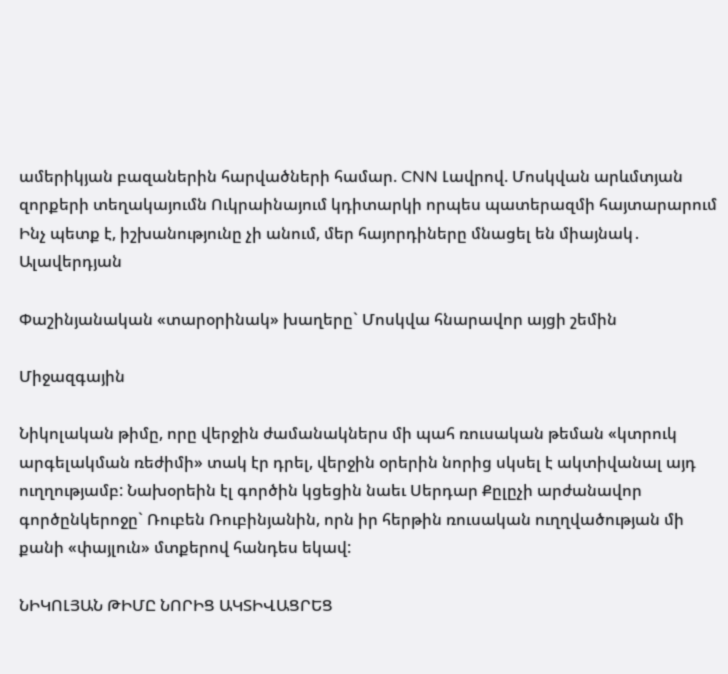ամերիկյան բազաներին հարվածների համար. CNN Լավրով. Մոսկվան արևմտյան զորքերի տեղակայումն Ուկրաինայում կդիտարկի որպես պատերազմի հայտարարում Ինչ պետք է, իշխանությունը չի անում, մեր հայորդիները մնացել են միայնակ․ Ալավերդյան

Փաշինյանական «տարօրինակ» խաղերը` Մոսկվա հնարավոր այցի շեմին

Միջազգային

Նիկոլական թիմը, որը վերջին ժամանակներս մի պահ ռուսական թեման «կտրուկ արգելակման ռեժիմի» տակ էր դրել, վերջին օրերին նորից սկսել է ակտիվանալ այդ ուղղությամբ: Նախօրեին էլ գործին կցեցին նաեւ Սերդար Քըլըչի արժանավոր գործընկերոջը` Ռուբեն Ռուբինյանին, որն իր հերթին ռուսական ուղղվածության մի քանի «փայլուն» մտքերով հանդես եկավ:

ՆԻԿՈԼՅԱՆ ԹԻՄԸ ՆՈՐԻՑ ԱԿՏԻՎԱՑՐԵՑ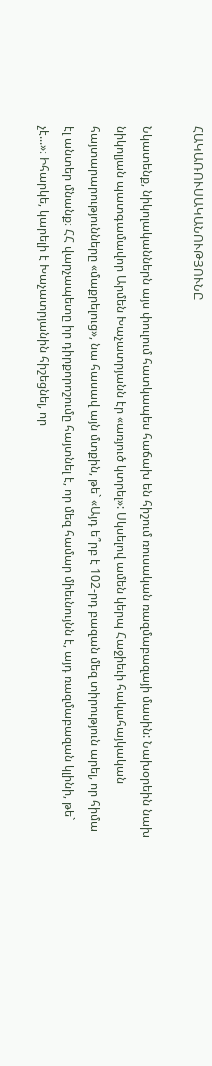ՀԱԿԱՌՈՒՍԱԿԱՆՈՒԹՅՈՒՆԸ

Նկատենք, նիկոլականներն այս փուլում հատկապես հաճախ են հիշում ռուսական ռազմաբազայի մասին: Նախօրեին նախ նիկոլյան պատգամավոր Արմեն Խաչատրյանն էր «առյուծ կտրել»: Սկսելով ամեն կերպ Հաջիեւի հակահայկական հայտարարությունները «մաքրելուց», նա հասավ այն մտքին, թե` «Այդ ե՞րբ է 102-րդ բազան մեզ տիրություն արել, որ հիմա էլ անտեր մնանք։ ՀՀ վարչապետը իր դիրքորոշումը հայտնել է, որ մեզ համար միեւնույնն է, այդ ռազմաբազան կլինի, թե` չէ...»։ Իհարկե, կարելի է Խաչատրյանին հիշեցնել, որ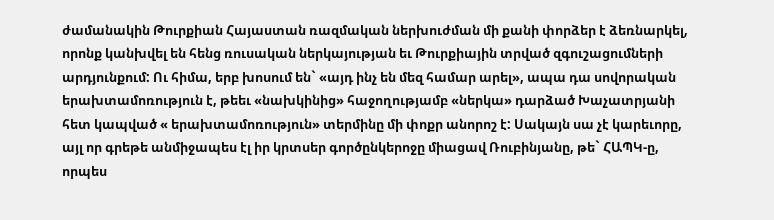ժամանակին Թուրքիան Հայաստան ռազմական ներխուժման մի քանի փորձեր է ձեռնարկել, որոնք կանխվել են հենց ռուսական ներկայության եւ Թուրքիային տրված զգուշացումների արդյունքում: Ու հիմա, երբ խոսում են` «այդ ինչ են մեզ համար արել», ապա դա սովորական երախտամոռություն է, թեեւ «նախկինից» հաջողությամբ «ներկա» դարձած Խաչատրյանի հետ կապված « երախտամոռություն» տերմինը մի փոքր անորոշ է: Սակայն սա չէ կարեւորը, այլ որ գրեթե անմիջապես էլ իր կրտսեր գործընկերոջը միացավ Ռուբինյանը, թե` ՀԱՊԿ-ը, որպես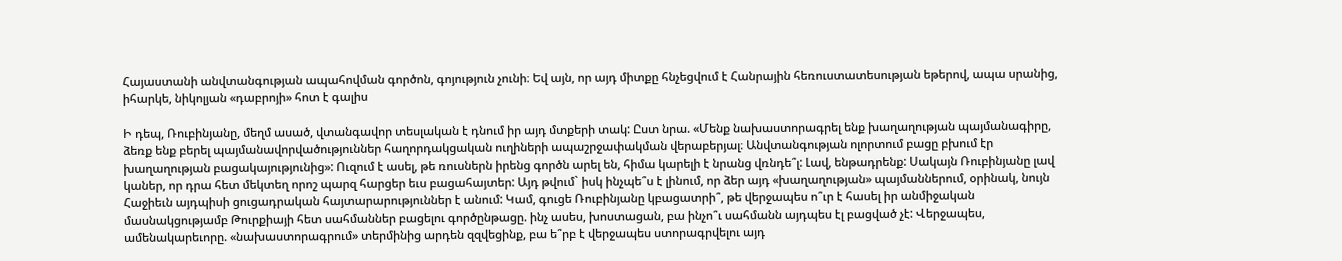Հայաստանի անվտանգության ապահովման գործոն, գոյություն չունի։ Եվ այն, որ այդ միտքը հնչեցվում է Հանրային հեռուստատեսության եթերով, ապա սրանից, իհարկե, նիկոլյան «դաբրոյի» հոտ է գալիս

Ի դեպ, Ռուբինյանը, մեղմ ասած, վտանգավոր տեսլական է դնում իր այդ մտքերի տակ: Ըստ նրա. «Մենք նախաստորագրել ենք խաղաղության պայմանագիրը, ձեռք ենք բերել պայմանավորվածություններ հաղորդակցական ուղիների ապաշրջափակման վերաբերյալ։ Անվտանգության ոլորտում բացը բխում էր խաղաղության բացակայությունից»: Ուզում է ասել, թե ռուսներն իրենց գործն արել են, հիմա կարելի է նրանց վռնդե՞լ: Լավ, ենթադրենք: Սակայն Ռուբինյանը լավ կաներ, որ դրա հետ մեկտեղ որոշ պարզ հարցեր եւս բացահայտեր: Այդ թվում` իսկ ինչպե՞ս է լինում, որ ձեր այդ «խաղաղության» պայմաններում, օրինակ, նույն Հաջիեւն այդպիսի ցուցադրական հայտարարություններ է անում: Կամ, գուցե Ռուբինյանը կբացատրի՞, թե վերջապես ո՞ւր է հասել իր անմիջական մասնակցությամբ Թուրքիայի հետ սահմաններ բացելու գործընթացը. ինչ ասես, խոստացան, բա ինչո՞ւ սահմանն այդպես էլ բացված չէ: Վերջապես, ամենակարեւորը. «նախաստորագրում» տերմինից արդեն զզվեցինք, բա ե՞րբ է վերջապես ստորագրվելու այդ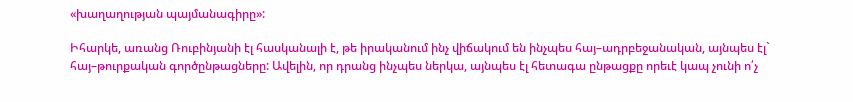«խաղաղության պայմանագիրը»:

Իհարկե, առանց Ռուբինյանի էլ հասկանալի է, թե իրականում ինչ վիճակում են ինչպես հայ–ադրբեջանական, այնպես էլ` հայ–թուրքական գործընթացները: Ավելին, որ դրանց ինչպես ներկա, այնպես էլ հետագա ընթացքը որեւէ կապ չունի ո՛չ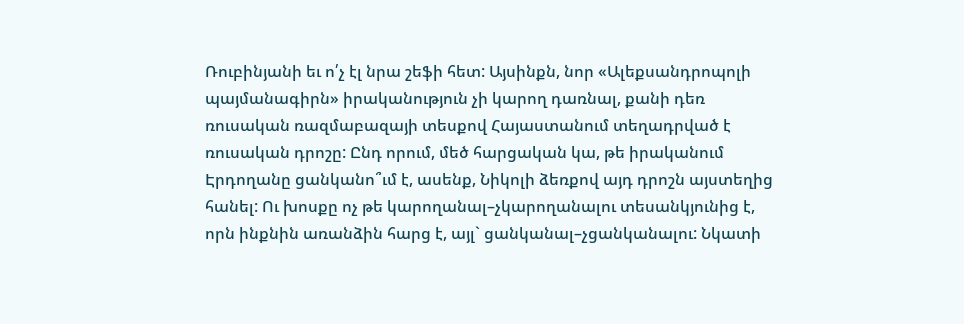Ռուբինյանի եւ ո՛չ էլ նրա շեֆի հետ: Այսինքն, նոր «Ալեքսանդրոպոլի պայմանագիրն» իրականություն չի կարող դառնալ, քանի դեռ ռուսական ռազմաբազայի տեսքով Հայաստանում տեղադրված է ռուսական դրոշը: Ընդ որում, մեծ հարցական կա, թե իրականում Էրդողանը ցանկանո՞ւմ է, ասենք, Նիկոլի ձեռքով այդ դրոշն այստեղից հանել: Ու խոսքը ոչ թե կարողանալ–չկարողանալու տեսանկյունից է, որն ինքնին առանձին հարց է, այլ` ցանկանալ–չցանկանալու: Նկատի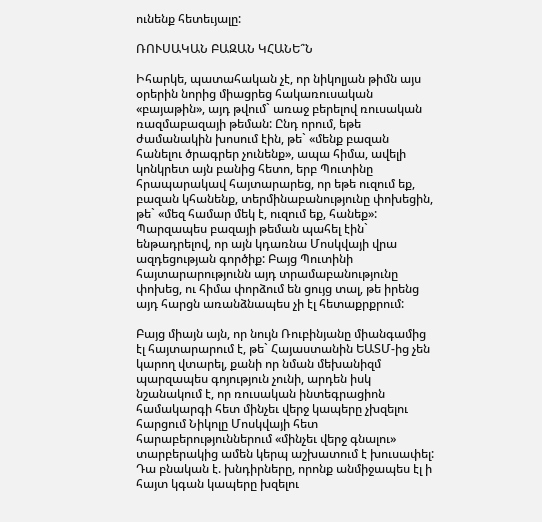ունենք հետեւյալը:

ՌՈՒՍԱԿԱՆ ԲԱԶԱՆ ԿՀԱՆԵ՞Ն

Իհարկե, պատահական չէ, որ նիկոլյան թիմն այս օրերին նորից միացրեց հակառուսական «բայաթին», այդ թվում` առաջ բերելով ռուսական ռազմաբազայի թեման: Ընդ որում, եթե ժամանակին խոսում էին, թե` «մենք բազան հանելու ծրագրեր չունենք», ապա հիմա, ավելի կոնկրետ այն բանից հետո, երբ Պուտինը հրապարակավ հայտարարեց, որ եթե ուզում եք, բազան կհանենք, տերմինաբանությունը փոխեցին, թե` «մեզ համար մեկ է, ուզում եք, հանեք»: Պարզապես բազայի թեման պահել էին` ենթադրելով, որ այն կդառնա Մոսկվայի վրա ազդեցության գործիք: Բայց Պուտինի հայտարարությունն այդ տրամաբանությունը փոխեց, ու հիմա փորձում են ցույց տալ, թե իրենց այդ հարցն առանձնապես չի էլ հետաքրքրում:

Բայց միայն այն, որ նույն Ռուբինյանը միանգամից էլ հայտարարում է, թե` Հայաստանին ԵԱՏՄ-ից չեն կարող վտարել, քանի որ նման մեխանիզմ պարզապես գոյություն չունի, արդեն իսկ նշանակում է, որ ռուսական ինտեգրացիոն համակարգի հետ մինչեւ վերջ կապերը չխզելու հարցում Նիկոլը Մոսկվայի հետ հարաբերություններում «մինչեւ վերջ գնալու» տարբերակից ամեն կերպ աշխատում է խուսափել: Դա բնական է. խնդիրները, որոնք անմիջապես էլ ի հայտ կգան կապերը խզելու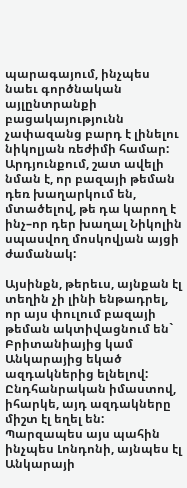պարագայում, ինչպես նաեւ գործնական այլընտրանքի բացակայությունն չափազանց բարդ է լինելու նիկոլյան ռեժիմի համար: Արդյունքում, շատ ավելի նման է, որ բազայի թեման դեռ խաղարկում են, մտածելով, թե դա կարող է ինչ–որ դեր խաղալ Նիկոլին սպասվող մոսկովյան այցի ժամանակ:

Այսինքն, թերեւս, այնքան էլ տեղին չի լինի ենթադրել, որ այս փուլում բազայի թեման ակտիվացնում են` Բրիտանիայից կամ Անկարայից եկած ազդակներից ելնելով: Ընդհանրական իմաստով, իհարկե, այդ ազդակները միշտ էլ եղել են: Պարզապես այս պահին ինչպես Լոնդոնի, այնպես էլ Անկարայի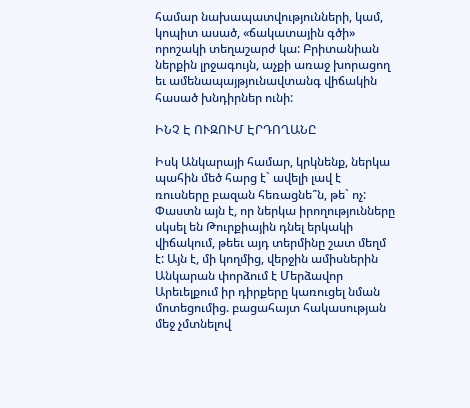համար նախապատվությունների, կամ, կոպիտ ասած, «ճակատային գծի» որոշակի տեղաշարժ կա: Բրիտանիան ներքին լրջագույն, աչքի առաջ խորացող եւ ամենապայթյունավտանգ վիճակին հասած խնդիրներ ունի:

ԻՆՉ Է ՈՒԶՈՒՄ ԷՐԴՈՂԱՆԸ

Իսկ Անկարայի համար, կրկնենք, ներկա պահին մեծ հարց է` ավելի լավ է ռուսները բազան հեռացնե՞ն, թե` ոչ: Փաստն այն է, որ ներկա իրողությունները սկսել են Թուրքիային դնել երկակի վիճակում, թեեւ այդ տերմինը շատ մեղմ է: Այն է, մի կողմից, վերջին ամիսներին Անկարան փորձում է Մերձավոր Արեւելքում իր դիրքերը կառուցել նման մոտեցումից. բացահայտ հակասության մեջ չմտնելով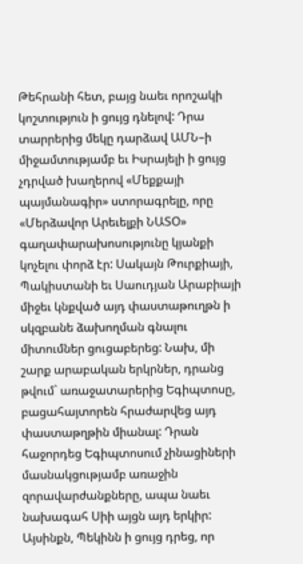Թեհրանի հետ, բայց նաեւ որոշակի կոշտություն ի ցույց դնելով: Դրա տարրերից մեկը դարձավ ԱՄՆ–ի միջամտությամբ եւ Իսրայելի ի ցույց չդրված խաղերով «Մեքքայի պայմանագիր» ստորագրելը, որը «Մերձավոր Արեւելքի ՆԱՏՕ» գաղափարախոսությունը կյանքի կոչելու փորձ էր: Սակայն Թուրքիայի, Պակիստանի եւ Սաուդյան Արաբիայի միջեւ կնքված այդ փաստաթուղթն ի սկզբանե ձախողման գնալու միտումներ ցուցաբերեց: Նախ, մի շարք արաբական երկրներ, դրանց թվում` առաջատարերից Եգիպտոսը, բացահայտորեն հրաժարվեց այդ փաստաթղթին միանալ: Դրան հաջորդեց Եգիպտոսում չինացիների մասնակցությամբ առաջին զորավարժանքները, ապա նաեւ նախագահ Սիի այցն այդ երկիր: Այսինքն, Պեկինն ի ցույց դրեց, որ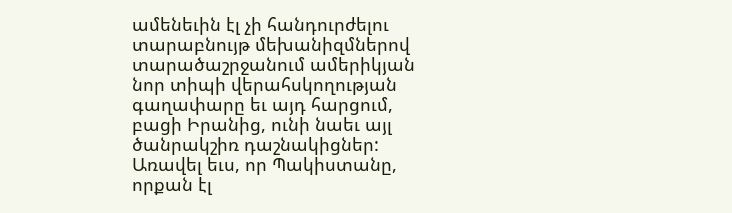ամենեւին էլ չի հանդուրժելու տարաբնույթ մեխանիզմներով տարածաշրջանում ամերիկյան նոր տիպի վերահսկողության գաղափարը եւ այդ հարցում, բացի Իրանից, ունի նաեւ այլ ծանրակշիռ դաշնակիցներ: Առավել եւս, որ Պակիստանը, որքան էլ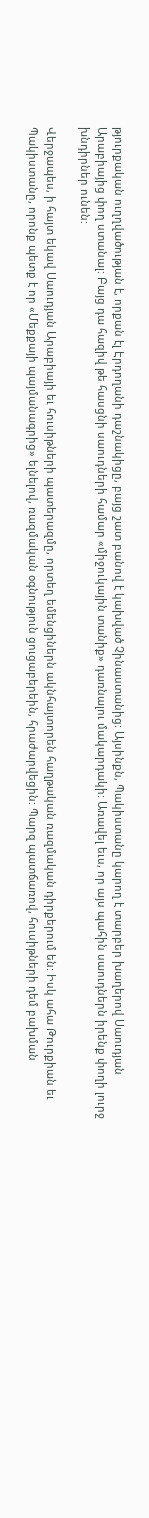թյուրքական ուղղվածության է, որքան էլ Էրդողանի դաշնակիցը, բայց շատ բանով է կախված Չինաստանից: Այսինքն, Պակիստանը կարող է տարբեր խաղերով Սաուդյան Արաբիայից փող ստանալ: Բայց դա հազիվ թե հասցնի սաուդների համար «միջուկային տանիք» դառնալու մակարդակի: Առավել եւս, որ այս պահին սաուդներն իրենք փողի լուրջ խնդիրներ ունեն:

Վերջապես, ի հայտ եկավ Սաուդյան Արաբիայի եւ հուսիթների պատերազմը, որտեղ եմենցիներն ակնհայտորեն հաղթական ռազմական դիրքերում են: Իսկ ահա Թուրքիան եւ Պակիստանը, որոնք պետք է որ «Մեքքայի պայմանագրից» ելնելով, ռազմական օգնություն ցուցաբերեին, հրաժարվեցին: Պարզ պատճառով, հուսիթների դեմ բախման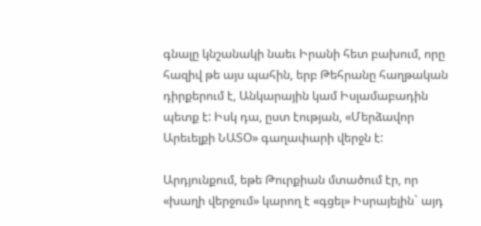գնալը կնշանակի նաեւ Իրանի հետ բախում, որը հազիվ թե այս պահին, երբ Թեհրանը հաղթական դիրքերում է, Անկարային կամ Իսլամաբադին պետք է: Իսկ դա, ըստ էության, «Մերձավոր Արեւելքի ՆԱՏՕ» գաղափարի վերջն է:

Արդյունքում, եթե Թուրքիան մտածում էր, որ «խաղի վերջում» կարող է «գցել» Իսրայելին` այդ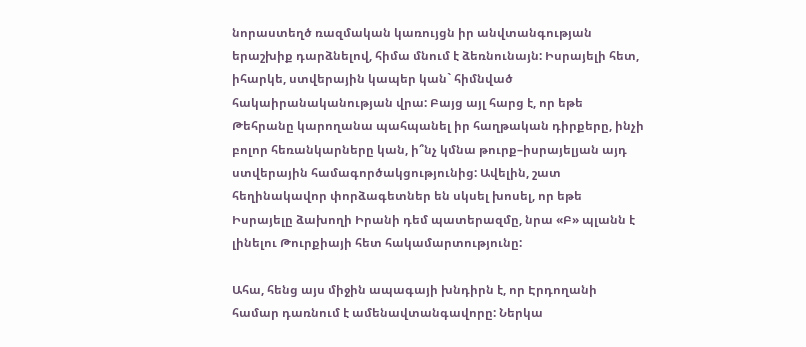նորաստեղծ ռազմական կառույցն իր անվտանգության երաշխիք դարձնելով, հիմա մնում է ձեռնունայն: Իսրայելի հետ, իհարկե, ստվերային կապեր կան` հիմնված հակաիրանականության վրա: Բայց այլ հարց է, որ եթե Թեհրանը կարողանա պահպանել իր հաղթական դիրքերը, ինչի բոլոր հեռանկարները կան, ի՞նչ կմնա թուրք–իսրայելյան այդ ստվերային համագործակցությունից: Ավելին, շատ հեղինակավոր փորձագետներ են սկսել խոսել, որ եթե Իսրայելը ձախողի Իրանի դեմ պատերազմը, նրա «Բ» պլանն է լինելու Թուրքիայի հետ հակամարտությունը:

Ահա, հենց այս միջին ապագայի խնդիրն է, որ Էրդողանի համար դառնում է ամենավտանգավորը: Ներկա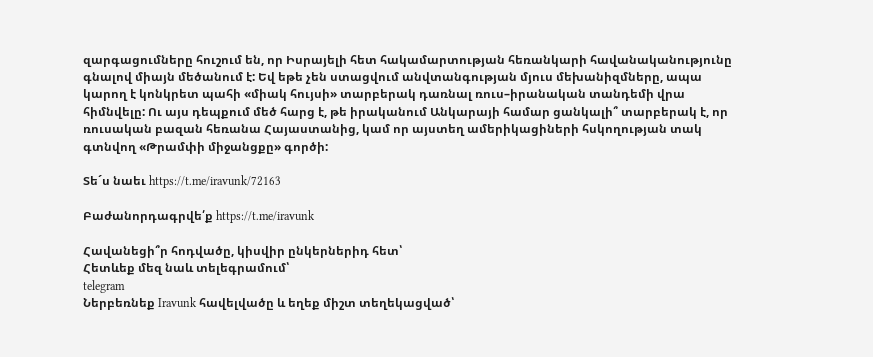զարգացումները հուշում են, որ Իսրայելի հետ հակամարտության հեռանկարի հավանականությունը գնալով միայն մեծանում է: Եվ եթե չեն ստացվում անվտանգության մյուս մեխանիզմները, ապա կարող է կոնկրետ պահի «միակ հույսի» տարբերակ դառնալ ռուս–իրանական տանդեմի վրա հիմնվելը: Ու այս դեպքում մեծ հարց է, թե իրականում Անկարայի համար ցանկալի՞ տարբերակ է, որ ռուսական բազան հեռանա Հայաստանից, կամ որ այստեղ ամերիկացիների հսկողության տակ գտնվող «Թրամփի միջանցքը» գործի:

Տե´ս նաեւ https://t.me/iravunk/72163

Բաժանորդագրվե՛ք https://t.me/iravunk

Հավանեցի՞ր հոդվածը, կիսվիր ընկերներիդ հետ՝
Հետևեք մեզ նաև տելեգրամում՝
telegram
Ներբեռնեք Iravunk հավելվածը և եղեք միշտ տեղեկացված՝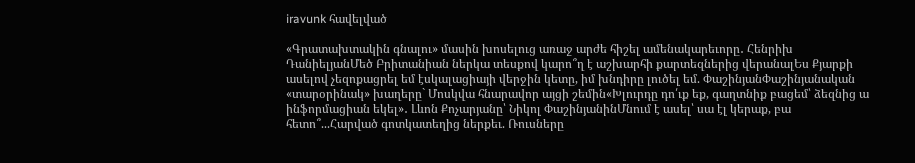iravunk հավելված

«Գրատախտակին գնալու» մասին խոսելուց առաջ արժե հիշել ամենակարեւորը․ Հենրիխ ԴանիելյանՄեծ Բրիտանիան ներկա տեսքով կարո՞ղ է աշխարհի քարտեզներից վերանալԵս Քյարքի ասելով չեզոքացրել եմ էսկալացիայի վերջին կետը, իմ խնդիրը լուծել եմ. ՓաշինյանՓաշինյանական «տարօրինակ» խաղերը` Մոսկվա հնարավոր այցի շեմին«Խլուրդը դո՛ւք եք, գաղտնիք բացեմ՝ ձեզնից ա ինֆորմացիան եկել»․ Լևոն Քոչարյանը՝ Նիկոլ ՓաշինյանինՄնում է ասել՝ սա էլ կերաք, բա հետո՞...Հարված գոտկատեղից ներքեւ. Ռուսները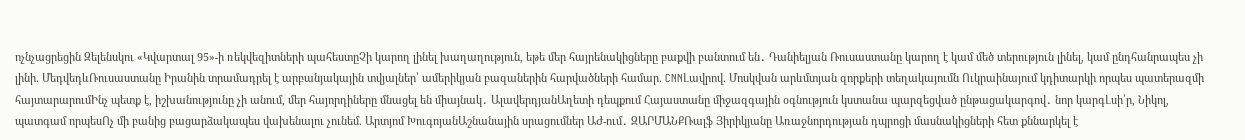ոչնչացրեցին Զելենսկու «Կվարտալ 95»-ի ռեկվեզիտների պահեստըՉի կարող լինել խաղաղություն, եթե մեր հայրենակիցները բաքվի բանտում են․ Դանիելյան Ռուսաստանը կարող է կամ մեծ տերություն լինել, կամ ընդհանրապես չի լինի. ՄեդվեդևՌուսաստանը Իրանին տրամադրել է արբանյակային տվյալներ՝ ամերիկյան բազաներին հարվածների համար. CNNԼավրով. Մոսկվան արևմտյան զորքերի տեղակայումն Ուկրաինայում կդիտարկի որպես պատերազմի հայտարարումԻնչ պետք է, իշխանությունը չի անում, մեր հայորդիները մնացել են միայնակ․ ԱլավերդյանԱղետի դեպքում Հայաստանը միջազգային օգնություն կստանա պարզեցված ընթացակարգով․ նոր կարգԼսի՛ր, Նիկոլ, պատգամ որպեսՈչ մի բանից բացարձակապես վախենալու չունեմ. Արտյոմ ԽուգոյանԱշնանային սրացումներ ԱԺ-ում․ ԶԱՐՄԱՆՔՌալֆ Յիրիկյանը Առաջնորդության դպրոցի մասնակիցների հետ քննարկել է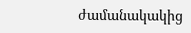ժամանակակից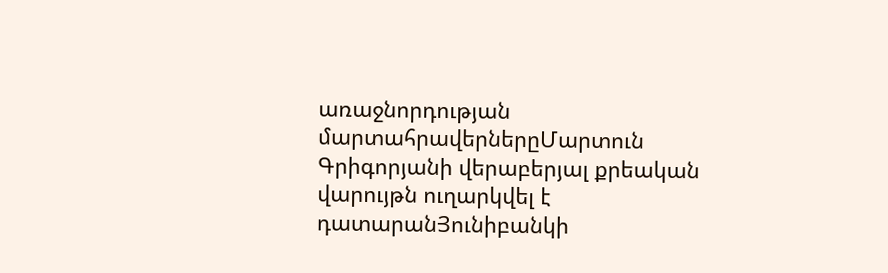առաջնորդության մարտահրավերներըՄարտուն Գրիգորյանի վերաբերյալ քրեական վարույթն ուղարկվել է դատարանՅունիբանկի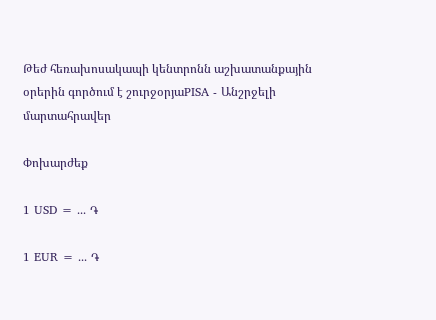Թեժ հեռախոսակապի կենտրոնն աշխատանքային օրերին գործում է շուրջօրյաPISA - Անշրջելի մարտահրավեր

Փոխարժեք

1 USD = ... ֏

1 EUR = ... ֏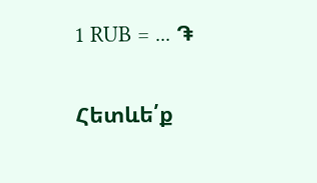1 RUB = ... ֏

Հետևե՛ք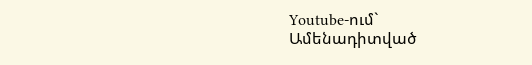Youtube-ում`
Ամենադիտված